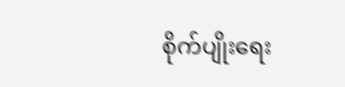စိုက်ပျိုးရေး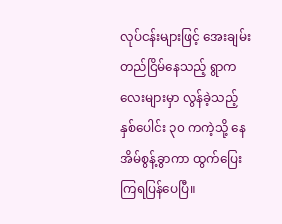လုပ်ငန်းများဖြင့် အေးချမ်းတည်ငြိမ်နေသည့် ရွာကလေးများမှာ လွန်ခဲ့သည့် နှစ်ပေါင်း ၃၀ ကကဲ့သို့ နေအိမ်စွန့်ခွာကာ ထွက်ပြေးကြရပြန်ပေပြီ။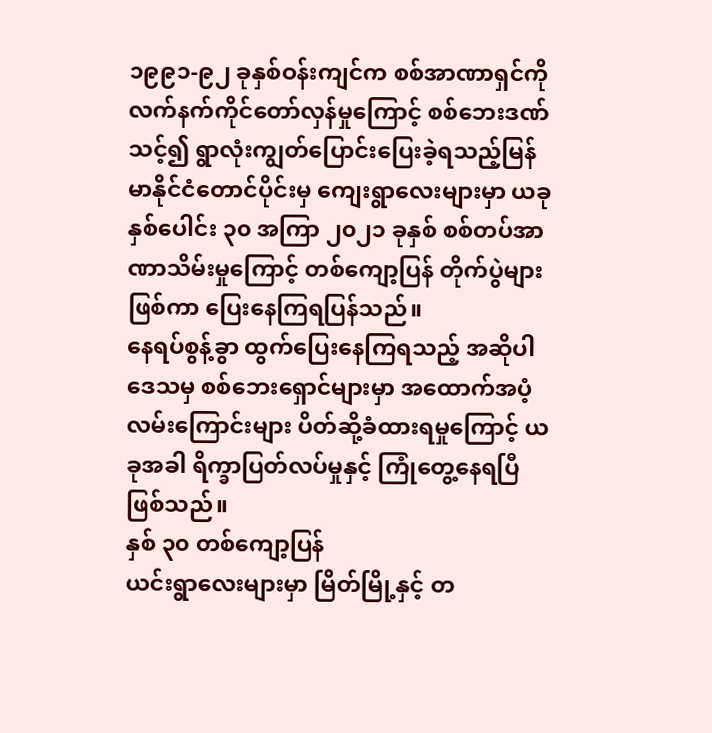၁၉၉၁-၉၂ ခုနှစ်ဝန်းကျင်က စစ်အာဏာရှင်ကို လက်နက်ကိုင်တော်လှန်မှုကြောင့် စစ်ဘေးဒဏ်သင့်၍ ရွာလုံးကျွတ်ပြောင်းပြေးခဲ့ရသည့်မြန်မာနိုင်ငံတောင်ပိုင်းမှ ကျေးရွာလေးများမှာ ယခု နှစ်ပေါင်း ၃၀ အကြာ ၂၀၂၁ ခုနှစ် စစ်တပ်အာဏာသိမ်းမှုကြောင့် တစ်ကျော့ပြန် တိုက်ပွဲများဖြစ်ကာ ပြေးနေကြရပြန်သည်။
နေရပ်စွန့်ခွာ ထွက်ပြေးနေကြရသည့် အဆိုပါဒေသမှ စစ်ဘေးရှောင်များမှာ အထောက်အပံ့ လမ်းကြောင်းများ ပိတ်ဆို့ခံထားရမှုကြောင့် ယခုအခါ ရိက္ခာပြတ်လပ်မှုနှင့် ကြုံတွေ့နေရပြီဖြစ်သည်။
နှစ် ၃၀ တစ်ကျော့ပြန်
ယင်းရွာလေးများမှာ မြိတ်မြို့နှင့် တ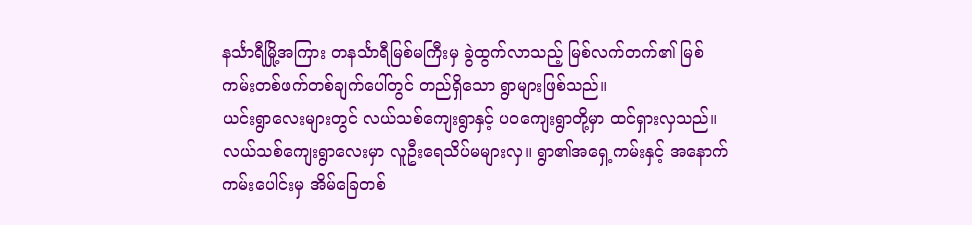နင်္သာရီမြို့အကြား တနင်္သာရီမြစ်မကြီးမှ ခွဲထွက်လာသည့် မြစ်လက်တက်၏ မြစ်ကမ်းတစ်ဖက်တစ်ချက်ပေါ်တွင် တည်ရှိသော ရွာများဖြစ်သည်။
ယင်းရွာလေးများတွင် လယ်သစ်ကျေးရွာနှင့် ပဝကျေးရွာတို့မှာ ထင်ရှားလှသည်။
လယ်သစ်ကျေးရွာလေးမှာ လူဦးရေသိပ်မများလှ။ ရွာ၏အရှေ့ကမ်းနှင့် အနောက်ကမ်းပေါင်းမှ အိမ်ခြေတစ်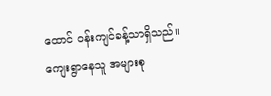ထောင် ဝန်းကျင်ခန့်သာရှိသည်။
ကျေးရွာနေသူ အများစု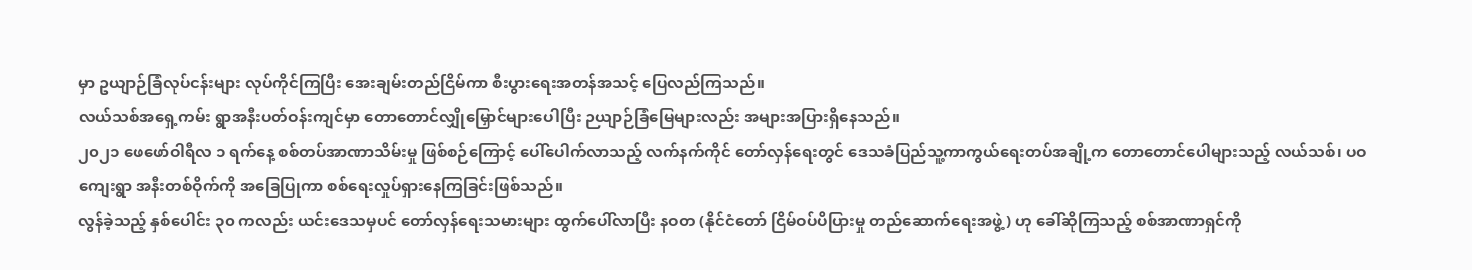မှာ ဥယျာဉ်ခြံလုပ်ငန်းများ လုပ်ကိုင်ကြပြီး အေးချမ်းတည်ငြိမ်ကာ စီးပွားရေးအတန်အသင့် ပြေလည်ကြသည်။
လယ်သစ်အရှေ့ကမ်း ရွာအနီးပတ်ဝန်းကျင်မှာ တောတောင်လျှိုမြှောင်များပေါပြီး ဉယျာဉ်ခြံမြေများလည်း အများအပြားရှိနေသည်။
၂၀၂၁ ဖေဖော်ဝါရီလ ၁ ရက်နေ့ စစ်တပ်အာဏာသိမ်းမှု ဖြစ်စဉ်ကြောင့် ပေါ်ပေါက်လာသည့် လက်နက်ကိုင် တော်လှန်ရေးတွင် ဒေသခံပြည်သူ့ကာကွယ်ရေးတပ်အချို့က တောတောင်ပေါများသည့် လယ်သစ်၊ ပဝကျေးရွာ အနီးတစ်ဝိုက်ကို အခြေပြုကာ စစ်ရေးလှုပ်ရှားနေကြခြင်းဖြစ်သည်။
လွန်ခဲ့သည့် နှစ်ပေါင်း ၃၀ ကလည်း ယင်းဒေသမှပင် တော်လှန်ရေးသမားများ ထွက်ပေါ်လာပြီး နဝတ (နိုင်ငံတော် ငြိမ်ဝပ်ပိပြားမှု တည်ဆောက်ရေးအဖွဲ့) ဟု ခေါ်ဆိုကြသည့် စစ်အာဏာရှင်ကို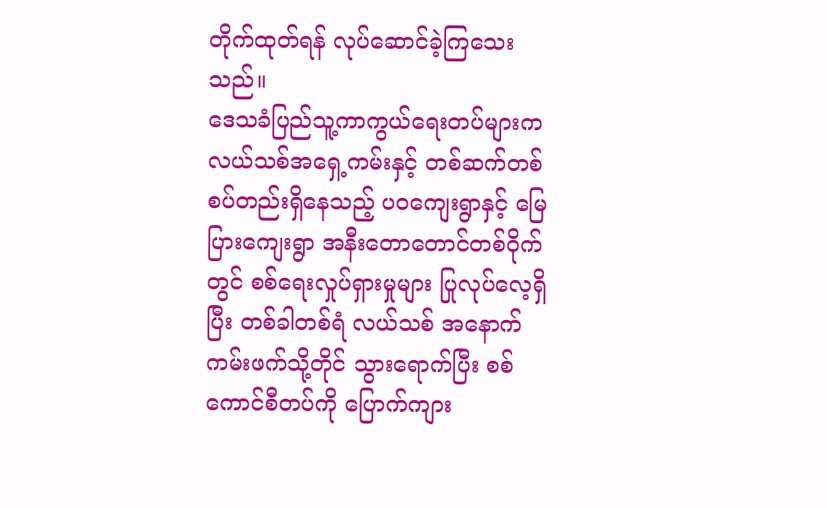တိုက်ထုတ်ရန် လုပ်ဆောင်ခဲ့ကြသေး သည်။
ဒေသခံပြည်သူ့ကာကွယ်ရေးတပ်များက လယ်သစ်အရှေ့ကမ်းနှင့် တစ်ဆက်တစ်စပ်တည်းရှိနေသည့် ပဝကျေးရွာနှင့် မြေပြားကျေးရွာ အနီးတောတောင်တစ်ဝိုက်တွင် စစ်ရေးလှုပ်ရှားမှုများ ပြုလုပ်လေ့ရှိပြီး တစ်ခါတစ်ရံ လယ်သစ် အနောက်ကမ်းဖက်သို့တိုင် သွားရောက်ပြီး စစ်ကောင်စီတပ်ကို ပြောက်ကျား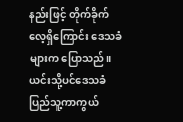နည်းဖြင့် တိုက်ခိုက်လေ့ရှိကြောင်း ဒေသခံများက ပြောသည်။
ယင်းသို့ပင်ဒေသခံ ပြည်သူ့ကာကွယ်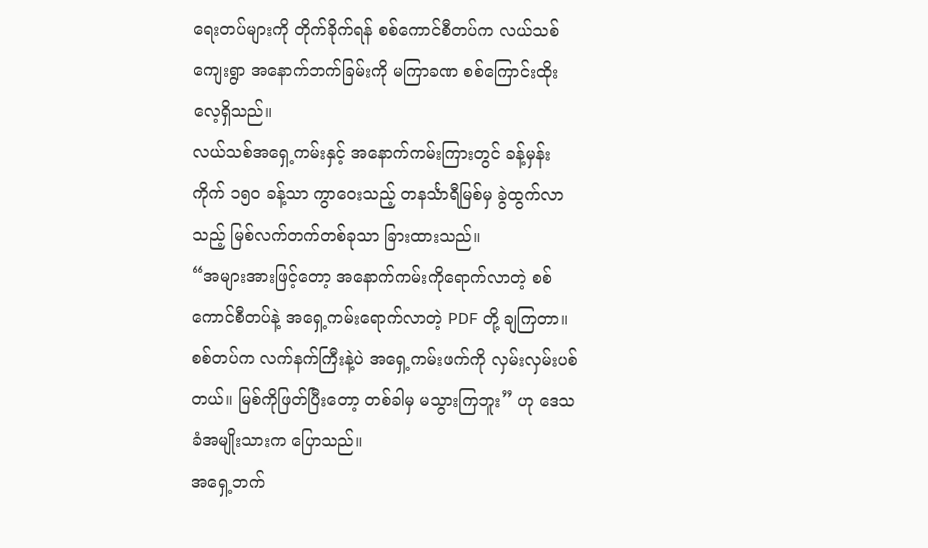ရေးတပ်များကို တိုက်ခိုက်ရန် စစ်ကောင်စီတပ်က လယ်သစ်ကျေးရွာ အနောက်ဘက်ခြမ်းကို မကြာခဏ စစ်ကြောင်းထိုးလေ့ရှိသည်။
လယ်သစ်အရှေ့ကမ်းနှင့် အနောက်ကမ်းကြားတွင် ခန့်မှန်းကိုက် ၁၅၀ ခန့်သာ ကွာဝေးသည့် တနင်္သာရီမြစ်မှ ခွဲထွက်လာသည့် မြစ်လက်တက်တစ်ခုသာ ခြားထားသည်။
“အများအားဖြင့်တော့ အနောက်ကမ်းကိုရောက်လာတဲ့ စစ်ကောင်စီတပ်နဲ့ အရှေ့ကမ်းရောက်လာတဲ့ PDF တို့ ချကြတာ။ စစ်တပ်က လက်နက်ကြီးနဲ့ပဲ အရှေ့ကမ်းဖက်ကို လှမ်းလှမ်းပစ်တယ်။ မြစ်ကိုဖြတ်ပြီးတော့ တစ်ခါမှ မသွားကြဘူး” ဟု ဒေသခံအမျိုးသားက ပြောသည်။
အရှေ့ဘက်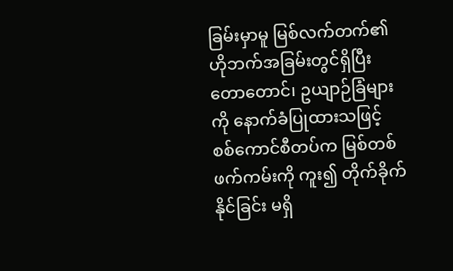ခြမ်းမှာမူ မြစ်လက်တက်၏ ဟိုဘက်အခြမ်းတွင်ရှိပြီး တောတောင်၊ ဥယျာဉ်ခြံများကို နောက်ခံပြုထားသဖြင့် စစ်ကောင်စီတပ်က မြစ်တစ်ဖက်ကမ်းကို ကူး၍ တိုက်ခိုက်နိုင်ခြင်း မရှိ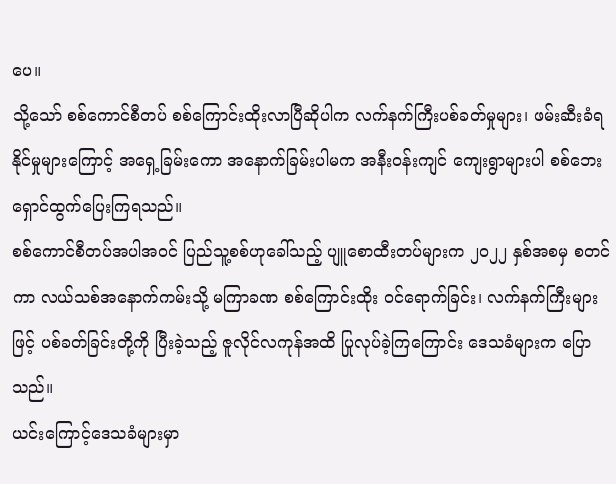ပေ။
သို့သော် စစ်ကောင်စီတပ် စစ်ကြောင်းထိုးလာပြီဆိုပါက လက်နက်ကြီးပစ်ခတ်မှုများ၊ ဖမ်းဆီးခံရနိုင်မှုများကြောင့် အရှေ့ခြမ်းကော အနောက်ခြမ်းပါမက အနီးဝန်းကျင် ကျေးရွာများပါ စစ်ဘေးရှောင်ထွက်ပြေးကြရသည်။
စစ်ကောင်စီတပ်အပါအဝင် ပြည်သူ့စစ်ဟုခေါ်သည့် ပျူစောထီးတပ်များက ၂၀၂၂ နှစ်အစမှ စတင်ကာ လယ်သစ်အနောက်ကမ်းသို့ မကြာခဏ စစ်ကြောင်းထိုး ဝင်ရောက်ခြင်း၊ လက်နက်ကြီးများဖြင့် ပစ်ခတ်ခြင်းတို့ကို ပြီးခဲ့သည့် ဇူလိုင်လကုန်အထိ ပြုလုပ်ခဲ့ကြကြောင်း ဒေသခံများက ပြောသည်။
ယင်းကြောင့်ဒေသခံများမှာ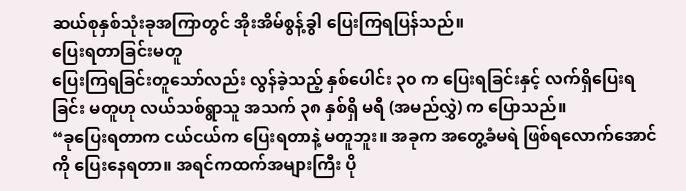ဆယ်စုနှစ်သုံးခုအကြာတွင် အိုးအိမ်စွန့်ခွါ ပြေးကြရပြန်သည်။
ပြေးရတာခြင်းမတူ
ပြေးကြရခြင်းတူသော်လည်း လွန်ခဲ့သည့် နှစ်ပေါင်း ၃၀ က ပြေးရခြင်းနှင့် လက်ရှိပြေးရခြင်း မတူဟု လယ်သစ်ရွာသူ အသက် ၃၈ နှစ်ရှိ မရီ (အမည်လွှဲ) က ပြောသည်။
“ခုပြေးရတာက ငယ်ငယ်က ပြေးရတာနဲ့ မတူဘူး။ အခုက အတွေ့ခံမရဲ ဖြစ်ရလောက်အောင်ကို ပြေးနေရတာ။ အရင်ကထက်အများကြီး ပို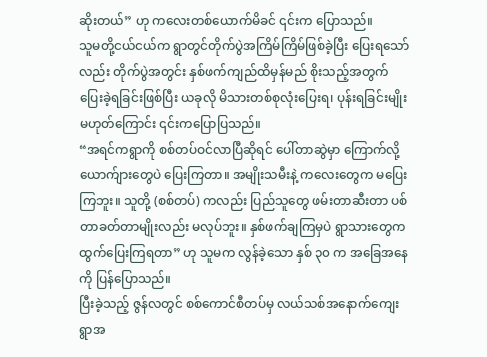ဆိုးတယ်” ဟု ကလေးတစ်ယောက်မိခင် ၎င်းက ပြောသည်။
သူမတို့ငယ်ငယ်က ရွာတွင်တိုက်ပွဲအကြိမ်ကြိမ်ဖြစ်ခဲ့ပြီး ပြေးရသော်လည်း တိုက်ပွဲအတွင်း နှစ်ဖက်ကျည်ထိမှန်မည် စိုးသည့်အတွက် ပြေးခဲ့ရခြင်းဖြစ်ပြီး ယခုလို မိသားတစ်စုလုံးပြေးရ၊ ပုန်းရခြင်းမျိုးမဟုတ်ကြောင်း ၎င်းကပြောပြသည်။
“အရင်ကရွာကို စစ်တပ်ဝင်လာပြီဆိုရင် ပေါ်တာဆွဲမှာ ကြောက်လို့ ယောက်ျားတွေပဲ ပြေးကြတာ။ အမျိုးသမီးနဲ့ ကလေးတွေက မပြေးကြဘူး။ သူတို့ (စစ်တပ်) ကလည်း ပြည်သူတွေ ဖမ်းတာဆီးတာ ပစ်တာခတ်တာမျိုးလည်း မလုပ်ဘူး။ နှစ်ဖက်ချကြမှပဲ ရွာသားတွေက ထွက်ပြေးကြရတာ” ဟု သူမက လွန်ခဲ့သော နှစ် ၃၀ က အခြေအနေကို ပြန်ပြောသည်။
ပြီးခဲ့သည့် ဇွန်လတွင် စစ်ကောင်စီတပ်မှ လယ်သစ်အနောက်ကျေးရွာအ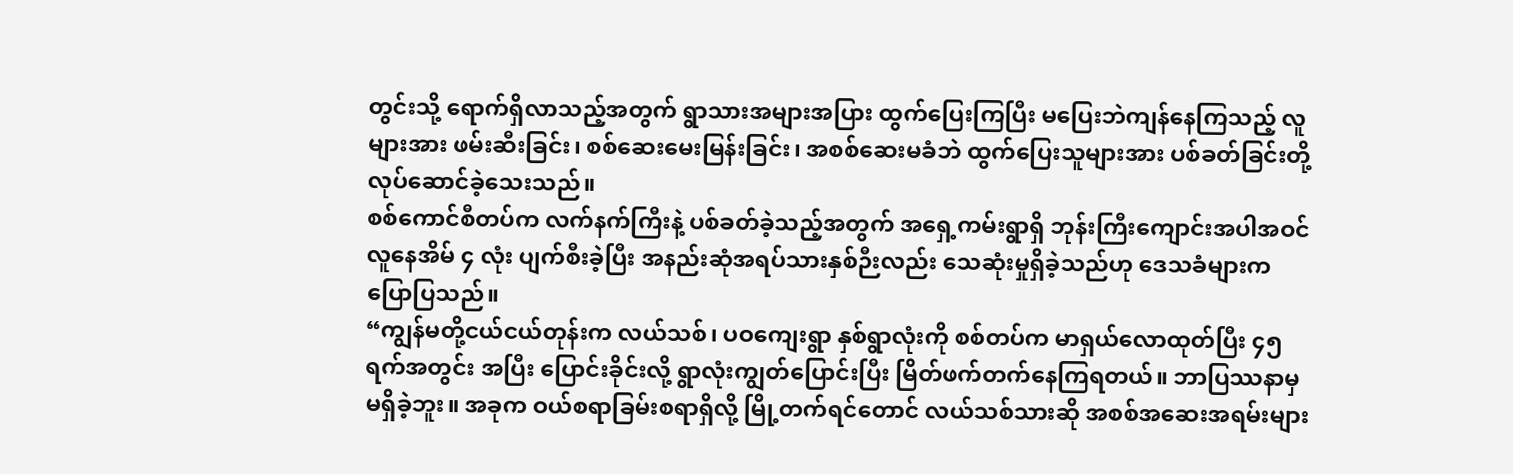တွင်းသို့ ရောက်ရှိလာသည့်အတွက် ရွာသားအများအပြား ထွက်ပြေးကြပြီး မပြေးဘဲကျန်နေကြသည့် လူများအား ဖမ်းဆီးခြင်း၊ စစ်ဆေးမေးမြန်းခြင်း၊ အစစ်ဆေးမခံဘဲ ထွက်ပြေးသူများအား ပစ်ခတ်ခြင်းတို့ လုပ်ဆောင်ခဲ့သေးသည်။
စစ်ကောင်စီတပ်က လက်နက်ကြီးနဲ့ ပစ်ခတ်ခဲ့သည့်အတွက် အရှေ့ကမ်းရွာရှိ ဘုန်းကြီးကျောင်းအပါအဝင် လူနေအိမ် ၄ လုံး ပျက်စီးခဲ့ပြီး အနည်းဆုံအရပ်သားနှစ်ဉီးလည်း သေဆုံးမှုရှိခဲ့သည်ဟု ဒေသခံများက ပြောပြသည်။
“ကျွန်မတို့ငယ်ငယ်တုန်းက လယ်သစ်၊ ပဝကျေးရွာ နှစ်ရွာလုံးကို စစ်တပ်က မာရှယ်လောထုတ်ပြီး ၄၅ ရက်အတွင်း အပြီး ပြောင်းခိုင်းလို့ ရွာလုံးကျွတ်ပြောင်းပြီး မြိတ်ဖက်တက်နေကြရတယ်။ ဘာပြဿနာမှ မရှိခဲ့ဘူး။ အခုက ဝယ်စရာခြမ်းစရာရှိလို့ မြို့တက်ရင်တောင် လယ်သစ်သားဆို အစစ်အဆေးအရမ်းများ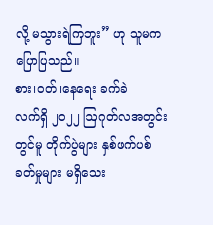လို့ မသွားရဲကြဘူး” ဟု သူမက ပြောပြသည်။
စား၊ဝတ်၊နေရေး ခက်ခဲ
လက်ရှိ ၂၀၂၂ ဩဂုတ်လအတွင်းတွင်မူ တိုက်ပွဲများ နှစ်ဖက်ပစ်ခတ်မှုများ မရှိသေး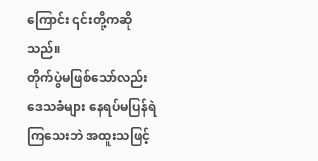ကြောင်း ၎င်းတို့ကဆိုသည်။
တိုက်ပွဲမဖြစ်သော်လည်း ဒေသခံများ နေရပ်မပြန်ရဲကြသေးဘဲ အထူးသဖြင့်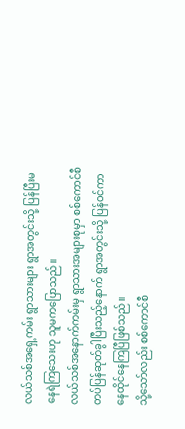လယ်သစ်အရှေ့ကမ်း ရွာသားများ ရွာအတွင်းသို့ ပြန်ပြီးမနေရဲကြသေးဟု သူမကပြောသည်။
လယ်သစ်အနောက်ကမ်းမှ ရွာသားအများစုမှာ စစ်ကောင်စီတပ်ပြန်ဆုတ်ခွါပြီးသည့်နောက် ရွာအတွင်းသို့ ပြန်ဝင်ကာ နေထိုင်နေကြပြီဖြစ်သည်။
သို့သော်လည်း စစ်ကောင်စီ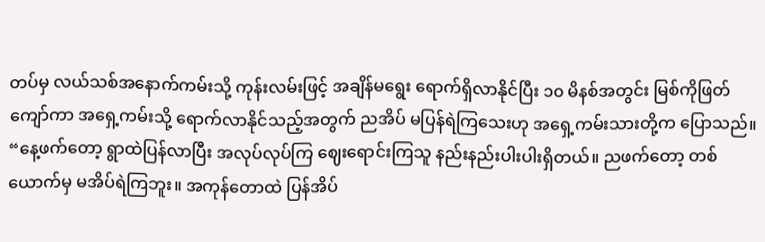တပ်မှ လယ်သစ်အနောက်ကမ်းသို့ ကုန်းလမ်းဖြင့် အချိန်မရွေး ရောက်ရှိလာနိုင်ပြီး ၁၀ မိနစ်အတွင်း မြစ်ကိုဖြတ်ကျော်ကာ အရှေ့ကမ်းသို့ ရောက်လာနိုင်သည့်အတွက် ညအိပ် မပြန်ရဲကြသေးဟု အရှေ့ကမ်းသားတို့က ပြောသည်။
“နေ့ဖက်တော့ ရွာထဲပြန်လာပြီး အလုပ်လုပ်ကြ ဈေးရောင်းကြသူ နည်းနည်းပါးပါးရှိတယ်။ ညဖက်တော့ တစ်ယောက်မှ မအိပ်ရဲကြဘူး။ အကုန်တောထဲ ပြန်အိပ်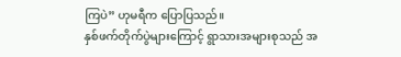ကြပဲ” ဟုမရီက ပြောပြသည်။
နှစ်ဖက်တိုက်ပွဲများကြောင့် ရွာသားအများစုသည် အ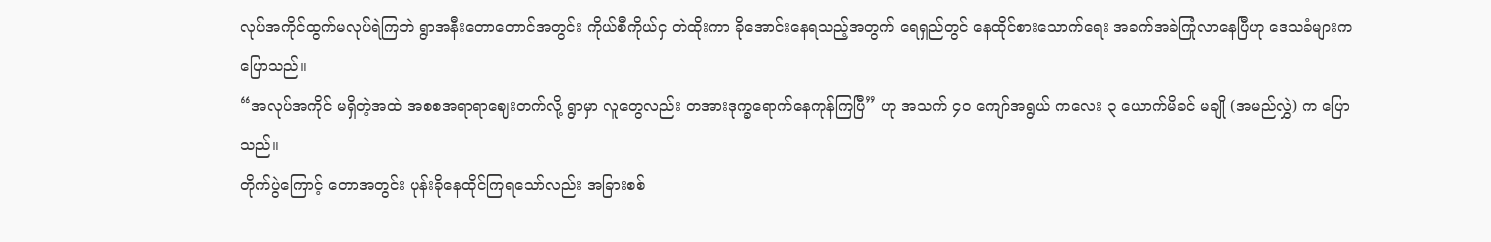လုပ်အကိုင်ထွက်မလုပ်ရဲကြဘဲ ရွာအနီးတောတောင်အတွင်း ကိုယ်စီကိုယ်ငှ တဲထိုးကာ ခိုအောင်းနေရသည့်အတွက် ရေရှည်တွင် နေထိုင်စားသောက်ရေး အခက်အခဲကြုံလာနေပြီဟု ဒေသခံများက ပြောသည်။
“အလုပ်အကိုင် မရှိတဲ့အထဲ အစစအရာရာဈေးတက်လို့ ရွာမှာ လူတွေလည်း တအားဒုက္ခရောက်နေကုန်ကြပြီ” ဟု အသက် ၄၀ ကျော်အရွယ် ကလေး ၃ ယောက်မိခင် မချို (အမည်လွှဲ) က ပြောသည်။
တိုက်ပွဲကြောင့် တောအတွင်း ပုန်းခိုနေထိုင်ကြရသော်လည်း အခြားစစ်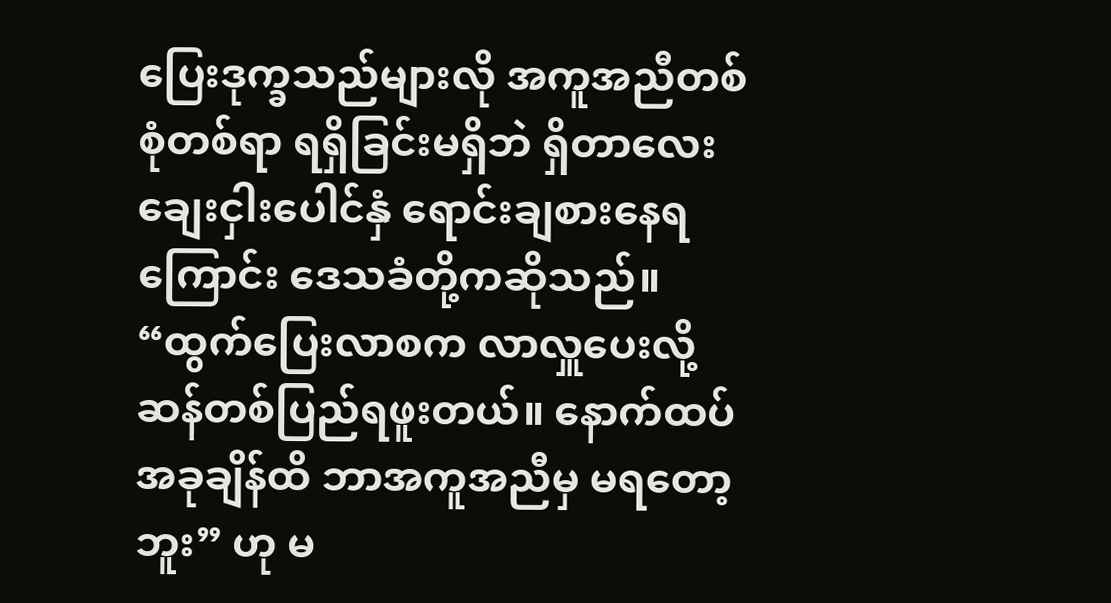ပြေးဒုက္ခသည်များလို အကူအညီတစ်စုံတစ်ရာ ရရှိခြင်းမရှိဘဲ ရှိတာလေး ချေးငှါးပေါင်နှံ ရောင်းချစားနေရကြောင်း ဒေသခံတို့ကဆိုသည်။
“ထွက်ပြေးလာစက လာလှူပေးလို့ ဆန်တစ်ပြည်ရဖူးတယ်။ နောက်ထပ်အခုချိန်ထိ ဘာအကူအညီမှ မရတော့ဘူး” ဟု မ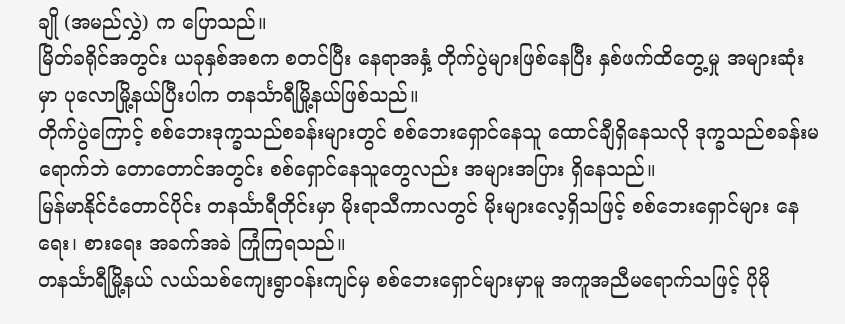ချို (အမည်လွှဲ) က ပြောသည်။
မြိတ်ခရိုင်အတွင်း ယခုနှစ်အစက စတင်ပြီး နေရာအနှံ့ တိုက်ပွဲများဖြစ်နေပြီး နှစ်ဖက်ထိတွေ့မှု အများဆုံးမှာ ပုလောမြို့နယ်ပြီးပါက တနင်္သာရီမြို့နယ်ဖြစ်သည်။
တိုက်ပွဲကြောင့် စစ်ဘေးဒုက္ခသည်စခန်းများတွင် စစ်ဘေးရှောင်နေသူ ထောင်ချီရှိနေသလို ဒုက္ခသည်စခန်းမရောက်ဘဲ တောတောင်အတွင်း စစ်ရှောင်နေသူတွေလည်း အများအပြား ရှိနေသည်။
မြန်မာနိုင်ငံတောင်ပိုင်း တနင်္သာရီတိုင်းမှာ မိုးရာသီကာလတွင် မိုးများလေ့ရှိသဖြင့် စစ်ဘေးရှောင်များ နေရေး၊ စားရေး အခက်အခဲ ကြုံကြရသည်။
တနင်္သာရီမြို့နယ် လယ်သစ်ကျေးရွာဝန်းကျင်မှ စစ်ဘေးရှောင်များမှာမူ အကူအညီမရောက်သဖြင့် ပိုမို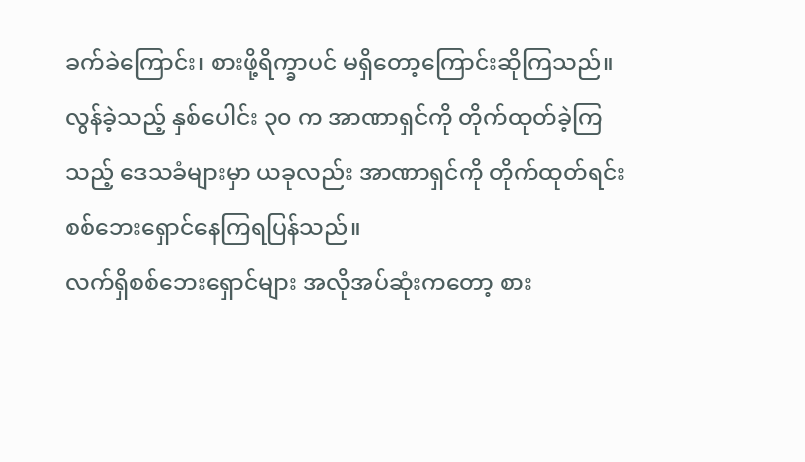ခက်ခဲကြောင်း၊ စားဖို့ရိက္ခာပင် မရှိတော့ကြောင်းဆိုကြသည်။
လွန်ခဲ့သည့် နှစ်ပေါင်း ၃၀ က အာဏာရှင်ကို တိုက်ထုတ်ခဲ့ကြသည့် ဒေသခံများမှာ ယခုလည်း အာဏာရှင်ကို တိုက်ထုတ်ရင်း စစ်ဘေးရှောင်နေကြရပြန်သည်။
လက်ရှိစစ်ဘေးရှောင်များ အလိုအပ်ဆုံးကတော့ စား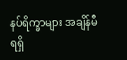နပ်ရိက္ခာများ အချိန်မီရရှိ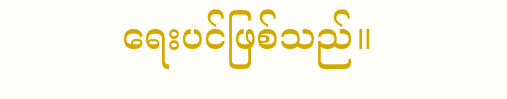ရေးပင်ဖြစ်သည်။